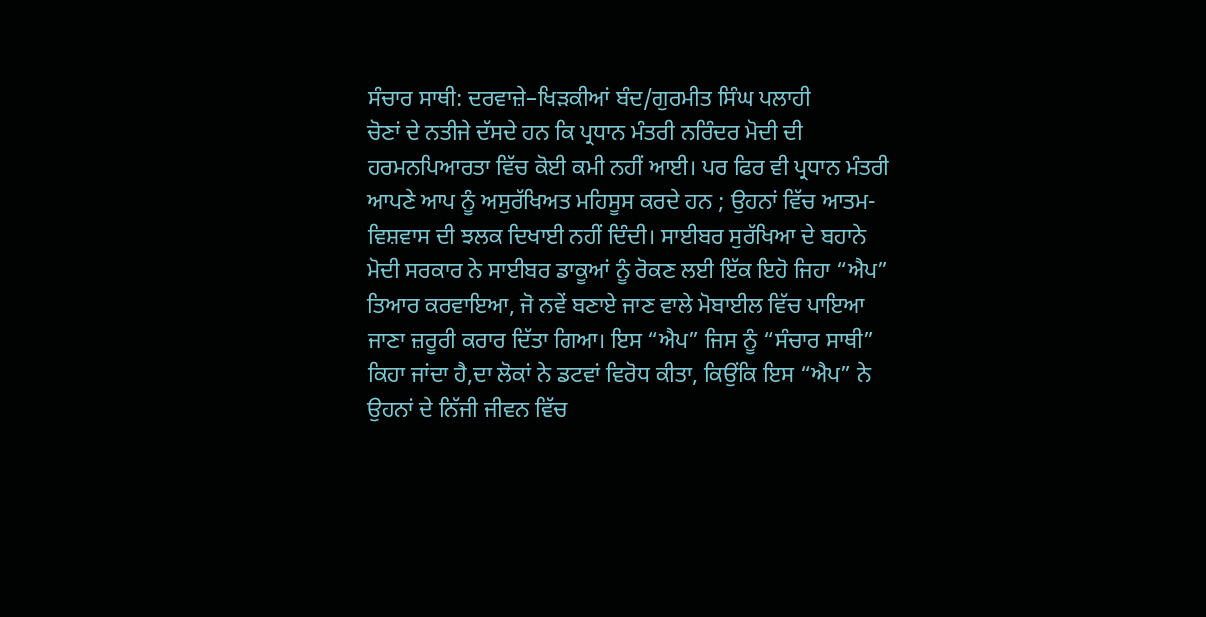ਸੰਚਾਰ ਸਾਥੀ: ਦਰਵਾਜ਼ੇ–ਖਿੜਕੀਆਂ ਬੰਦ/ਗੁਰਮੀਤ ਸਿੰਘ ਪਲਾਹੀ
ਚੋਣਾਂ ਦੇ ਨਤੀਜੇ ਦੱਸਦੇ ਹਨ ਕਿ ਪ੍ਰਧਾਨ ਮੰਤਰੀ ਨਰਿੰਦਰ ਮੋਦੀ ਦੀ ਹਰਮਨਪਿਆਰਤਾ ਵਿੱਚ ਕੋਈ ਕਮੀ ਨਹੀਂ ਆਈ। ਪਰ ਫਿਰ ਵੀ ਪ੍ਰਧਾਨ ਮੰਤਰੀ ਆਪਣੇ ਆਪ ਨੂੰ ਅਸੁਰੱਖਿਅਤ ਮਹਿਸੂਸ ਕਰਦੇ ਹਨ ; ਉਹਨਾਂ ਵਿੱਚ ਆਤਮ-ਵਿਸ਼ਵਾਸ ਦੀ ਝਲਕ ਦਿਖਾਈ ਨਹੀਂ ਦਿੰਦੀ। ਸਾਈਬਰ ਸੁਰੱਖਿਆ ਦੇ ਬਹਾਨੇ ਮੋਦੀ ਸਰਕਾਰ ਨੇ ਸਾਈਬਰ ਡਾਕੂਆਂ ਨੂੰ ਰੋਕਣ ਲਈ ਇੱਕ ਇਹੋ ਜਿਹਾ “ਐਪ” ਤਿਆਰ ਕਰਵਾਇਆ, ਜੋ ਨਵੇਂ ਬਣਾਏ ਜਾਣ ਵਾਲੇ ਮੋਬਾਈਲ ਵਿੱਚ ਪਾਇਆ ਜਾਣਾ ਜ਼ਰੂਰੀ ਕਰਾਰ ਦਿੱਤਾ ਗਿਆ। ਇਸ “ਐਪ” ਜਿਸ ਨੂੰ “ਸੰਚਾਰ ਸਾਥੀ” ਕਿਹਾ ਜਾਂਦਾ ਹੈ,ਦਾ ਲੋਕਾਂ ਨੇ ਡਟਵਾਂ ਵਿਰੋਧ ਕੀਤਾ, ਕਿਉਂਕਿ ਇਸ “ਐਪ” ਨੇ ਉਹਨਾਂ ਦੇ ਨਿੱਜੀ ਜੀਵਨ ਵਿੱਚ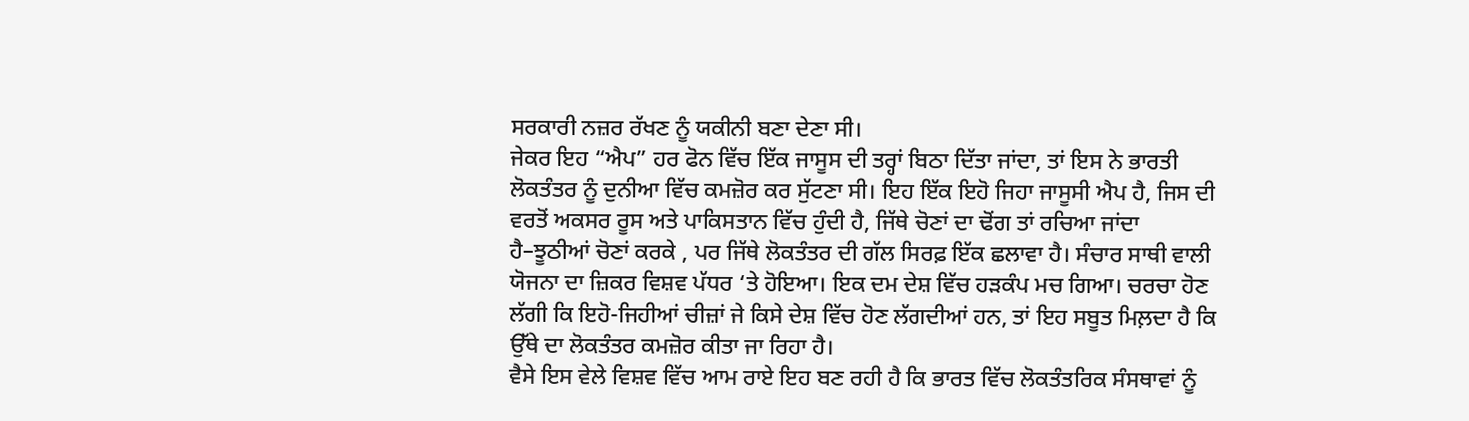ਸਰਕਾਰੀ ਨਜ਼ਰ ਰੱਖਣ ਨੂੰ ਯਕੀਨੀ ਬਣਾ ਦੇਣਾ ਸੀ।
ਜੇਕਰ ਇਹ “ਐਪ” ਹਰ ਫੋਨ ਵਿੱਚ ਇੱਕ ਜਾਸੂਸ ਦੀ ਤਰ੍ਹਾਂ ਬਿਠਾ ਦਿੱਤਾ ਜਾਂਦਾ, ਤਾਂ ਇਸ ਨੇ ਭਾਰਤੀ ਲੋਕਤੰਤਰ ਨੂੰ ਦੁਨੀਆ ਵਿੱਚ ਕਮਜ਼ੋਰ ਕਰ ਸੁੱਟਣਾ ਸੀ। ਇਹ ਇੱਕ ਇਹੋ ਜਿਹਾ ਜਾਸੂਸੀ ਐਪ ਹੈ, ਜਿਸ ਦੀ ਵਰਤੋਂ ਅਕਸਰ ਰੂਸ ਅਤੇ ਪਾਕਿਸਤਾਨ ਵਿੱਚ ਹੁੰਦੀ ਹੈ, ਜਿੱਥੇ ਚੋਣਾਂ ਦਾ ਢੋਂਗ ਤਾਂ ਰਚਿਆ ਜਾਂਦਾ ਹੈ–ਝੂਠੀਆਂ ਚੋਣਾਂ ਕਰਕੇ , ਪਰ ਜਿੱਥੇ ਲੋਕਤੰਤਰ ਦੀ ਗੱਲ ਸਿਰਫ਼ ਇੱਕ ਛਲਾਵਾ ਹੈ। ਸੰਚਾਰ ਸਾਥੀ ਵਾਲੀ ਯੋਜਨਾ ਦਾ ਜ਼ਿਕਰ ਵਿਸ਼ਵ ਪੱਧਰ ‘ਤੇ ਹੋਇਆ। ਇਕ ਦਮ ਦੇਸ਼ ਵਿੱਚ ਹੜਕੰਪ ਮਚ ਗਿਆ। ਚਰਚਾ ਹੋਣ ਲੱਗੀ ਕਿ ਇਹੋ-ਜਿਹੀਆਂ ਚੀਜ਼ਾਂ ਜੇ ਕਿਸੇ ਦੇਸ਼ ਵਿੱਚ ਹੋਣ ਲੱਗਦੀਆਂ ਹਨ, ਤਾਂ ਇਹ ਸਬੂਤ ਮਿਲ਼ਦਾ ਹੈ ਕਿ ਉੱਥੇ ਦਾ ਲੋਕਤੰਤਰ ਕਮਜ਼ੋਰ ਕੀਤਾ ਜਾ ਰਿਹਾ ਹੈ।
ਵੈਸੇ ਇਸ ਵੇਲੇ ਵਿਸ਼ਵ ਵਿੱਚ ਆਮ ਰਾਏ ਇਹ ਬਣ ਰਹੀ ਹੈ ਕਿ ਭਾਰਤ ਵਿੱਚ ਲੋਕਤੰਤਰਿਕ ਸੰਸਥਾਵਾਂ ਨੂੰ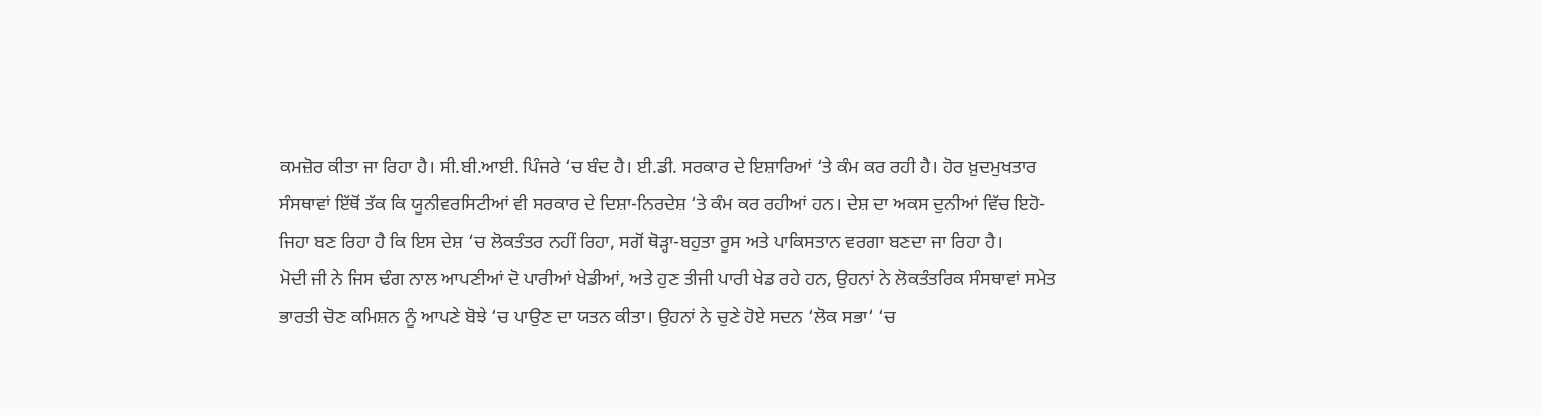ਕਮਜ਼ੋਰ ਕੀਤਾ ਜਾ ਰਿਹਾ ਹੈ। ਸੀ.ਬੀ.ਆਈ. ਪਿੰਜਰੇ ‘ਚ ਬੰਦ ਹੈ। ਈ.ਡੀ. ਸਰਕਾਰ ਦੇ ਇਸ਼ਾਰਿਆਂ ‘ਤੇ ਕੰਮ ਕਰ ਰਹੀ ਹੈ। ਹੋਰ ਖ਼ੁਦਮੁਖਤਾਰ ਸੰਸਥਾਵਾਂ ਇੱਥੋਂ ਤੱਕ ਕਿ ਯੂਨੀਵਰਸਿਟੀਆਂ ਵੀ ਸਰਕਾਰ ਦੇ ਦਿਸ਼ਾ-ਨਿਰਦੇਸ਼ ‘ਤੇ ਕੰਮ ਕਰ ਰਹੀਆਂ ਹਨ। ਦੇਸ਼ ਦਾ ਅਕਸ ਦੁਨੀਆਂ ਵਿੱਚ ਇਹੋ-ਜਿਹਾ ਬਣ ਰਿਹਾ ਹੈ ਕਿ ਇਸ ਦੇਸ਼ ‘ਚ ਲੋਕਤੰਤਰ ਨਹੀਂ ਰਿਹਾ, ਸਗੋਂ ਥੋੜ੍ਹਾ-ਬਹੁਤਾ ਰੂਸ ਅਤੇ ਪਾਕਿਸਤਾਨ ਵਰਗਾ ਬਣਦਾ ਜਾ ਰਿਹਾ ਹੈ।
ਮੋਦੀ ਜੀ ਨੇ ਜਿਸ ਢੰਗ ਨਾਲ ਆਪਣੀਆਂ ਦੋ ਪਾਰੀਆਂ ਖੇਡੀਆਂ, ਅਤੇ ਹੁਣ ਤੀਜੀ ਪਾਰੀ ਖੇਡ ਰਹੇ ਹਨ, ਉਹਨਾਂ ਨੇ ਲੋਕਤੰਤਰਿਕ ਸੰਸਥਾਵਾਂ ਸਮੇਤ ਭਾਰਤੀ ਚੋਣ ਕਮਿਸ਼ਨ ਨੂੰ ਆਪਣੇ ਬੋਝੇ ‘ਚ ਪਾਉਣ ਦਾ ਯਤਨ ਕੀਤਾ। ਉਹਨਾਂ ਨੇ ਚੁਣੇ ਹੋਏ ਸਦਨ ‘ਲੋਕ ਸਭਾ‘ ‘ਚ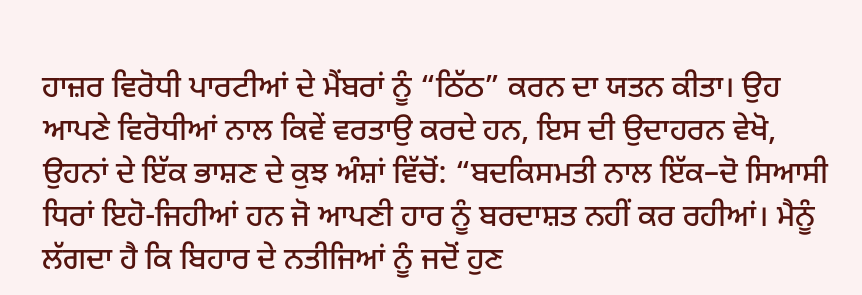ਹਾਜ਼ਰ ਵਿਰੋਧੀ ਪਾਰਟੀਆਂ ਦੇ ਮੈਂਬਰਾਂ ਨੂੰ “ਠਿੱਠ” ਕਰਨ ਦਾ ਯਤਨ ਕੀਤਾ। ਉਹ ਆਪਣੇ ਵਿਰੋਧੀਆਂ ਨਾਲ ਕਿਵੇਂ ਵਰਤਾਉ ਕਰਦੇ ਹਨ, ਇਸ ਦੀ ਉਦਾਹਰਨ ਵੇਖੋ, ਉਹਨਾਂ ਦੇ ਇੱਕ ਭਾਸ਼ਣ ਦੇ ਕੁਝ ਅੰਸ਼ਾਂ ਵਿੱਚੋਂ: “ਬਦਕਿਸਮਤੀ ਨਾਲ ਇੱਕ–ਦੋ ਸਿਆਸੀ ਧਿਰਾਂ ਇਹੋ-ਜਿਹੀਆਂ ਹਨ ਜੋ ਆਪਣੀ ਹਾਰ ਨੂੰ ਬਰਦਾਸ਼ਤ ਨਹੀਂ ਕਰ ਰਹੀਆਂ। ਮੈਨੂੰ ਲੱਗਦਾ ਹੈ ਕਿ ਬਿਹਾਰ ਦੇ ਨਤੀਜਿਆਂ ਨੂੰ ਜਦੋਂ ਹੁਣ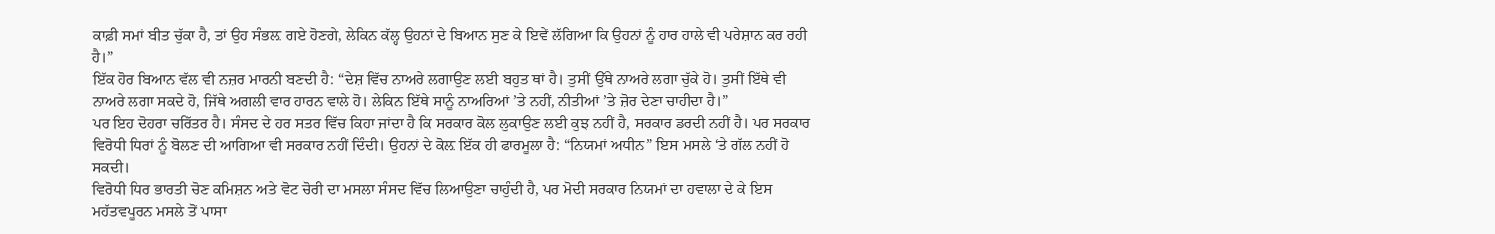ਕਾਫ਼ੀ ਸਮਾਂ ਬੀਤ ਚੁੱਕਾ ਹੈ, ਤਾਂ ਉਹ ਸੰਭਲ਼ ਗਏ ਹੋਣਗੇ, ਲੇਕਿਨ ਕੱਲ੍ਹ ਉਹਨਾਂ ਦੇ ਬਿਆਨ ਸੁਣ ਕੇ ਇਵੇਂ ਲੱਗਿਆ ਕਿ ਉਹਨਾਂ ਨੂੰ ਹਾਰ ਹਾਲੇ ਵੀ ਪਰੇਸ਼ਾਨ ਕਰ ਰਹੀ ਹੈ।”
ਇੱਕ ਹੋਰ ਬਿਆਨ ਵੱਲ ਵੀ ਨਜ਼ਰ ਮਾਰਨੀ ਬਣਦੀ ਹੈ: “ਦੇਸ਼ ਵਿੱਚ ਨਾਅਰੇ ਲਗਾਉਣ ਲਈ ਬਹੁਤ ਥਾਂ ਹੈ। ਤੁਸੀਂ ਉੱਥੇ ਨਾਅਰੇ ਲਗਾ ਚੁੱਕੇ ਹੋ। ਤੁਸੀਂ ਇੱਥੇ ਵੀ ਨਾਅਰੇ ਲਗਾ ਸਕਦੇ ਹੋ, ਜਿੱਥੇ ਅਗਲੀ ਵਾਰ ਹਾਰਨ ਵਾਲੇ ਹੋ। ਲੇਕਿਨ ਇੱਥੇ ਸਾਨੂੰ ਨਾਅਰਿਆਂ ’ਤੇ ਨਹੀਂ, ਨੀਤੀਆਂ ’ਤੇ ਜ਼ੋਰ ਦੇਣਾ ਚਾਹੀਦਾ ਹੈ।”
ਪਰ ਇਹ ਦੋਹਰਾ ਚਰਿੱਤਰ ਹੈ। ਸੰਸਦ ਦੇ ਹਰ ਸਤਰ ਵਿੱਚ ਕਿਹਾ ਜਾਂਦਾ ਹੈ ਕਿ ਸਰਕਾਰ ਕੋਲ ਲੁਕਾਉਣ ਲਈ ਕੁਝ ਨਹੀਂ ਹੈ, ਸਰਕਾਰ ਡਰਦੀ ਨਹੀਂ ਹੈ। ਪਰ ਸਰਕਾਰ ਵਿਰੋਧੀ ਧਿਰਾਂ ਨੂੰ ਬੋਲਣ ਦੀ ਆਗਿਆ ਵੀ ਸਰਕਾਰ ਨਹੀਂ ਦਿੰਦੀ। ਉਹਨਾਂ ਦੇ ਕੋਲ਼ ਇੱਕ ਹੀ ਫਾਰਮੂਲਾ ਹੈ: “ਨਿਯਮਾਂ ਅਧੀਨ” ਇਸ ਮਸਲੇ ‘ਤੇ ਗੱਲ ਨਹੀਂ ਹੋ ਸਕਦੀ।
ਵਿਰੋਧੀ ਧਿਰ ਭਾਰਤੀ ਚੋਣ ਕਮਿਸ਼ਨ ਅਤੇ ਵੋਟ ਚੋਰੀ ਦਾ ਮਸਲਾ ਸੰਸਦ ਵਿੱਚ ਲਿਆਉਣਾ ਚਾਹੁੰਦੀ ਹੈ, ਪਰ ਮੋਦੀ ਸਰਕਾਰ ਨਿਯਮਾਂ ਦਾ ਹਵਾਲਾ ਦੇ ਕੇ ਇਸ ਮਹੱਤਵਪੂਰਨ ਮਸਲੇ ਤੋਂ ਪਾਸਾ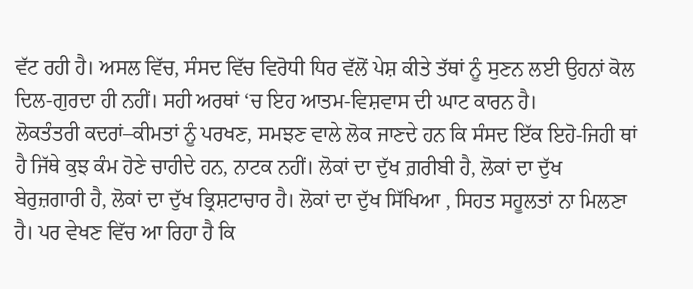ਵੱਟ ਰਹੀ ਹੈ। ਅਸਲ ਵਿੱਚ, ਸੰਸਦ ਵਿੱਚ ਵਿਰੋਧੀ ਧਿਰ ਵੱਲੋਂ ਪੇਸ਼ ਕੀਤੇ ਤੱਥਾਂ ਨੂੰ ਸੁਣਨ ਲਈ ਉਹਨਾਂ ਕੋਲ ਦਿਲ-ਗੁਰਦਾ ਹੀ ਨਹੀਂ। ਸਹੀ ਅਰਥਾਂ ‘ਚ ਇਹ ਆਤਮ-ਵਿਸ਼ਵਾਸ ਦੀ ਘਾਟ ਕਾਰਨ ਹੈ।
ਲੋਕਤੰਤਰੀ ਕਦਰਾਂ–ਕੀਮਤਾਂ ਨੂੰ ਪਰਖਣ, ਸਮਝਣ ਵਾਲੇ ਲੋਕ ਜਾਣਦੇ ਹਨ ਕਿ ਸੰਸਦ ਇੱਕ ਇਹੋ-ਜਿਹੀ ਥਾਂ ਹੈ ਜਿੱਥੇ ਕੁਝ ਕੰਮ ਹੋਣੇ ਚਾਹੀਦੇ ਹਨ, ਨਾਟਕ ਨਹੀਂ। ਲੋਕਾਂ ਦਾ ਦੁੱਖ ਗ਼ਰੀਬੀ ਹੈ, ਲੋਕਾਂ ਦਾ ਦੁੱਖ ਬੇਰੁਜ਼ਗਾਰੀ ਹੈ, ਲੋਕਾਂ ਦਾ ਦੁੱਖ ਭ੍ਰਿਸ਼ਟਾਚਾਰ ਹੈ। ਲੋਕਾਂ ਦਾ ਦੁੱਖ ਸਿੱਖਿਆ , ਸਿਹਤ ਸਹੂਲਤਾਂ ਨਾ ਮਿਲਣਾ ਹੈ। ਪਰ ਵੇਖਣ ਵਿੱਚ ਆ ਰਿਹਾ ਹੈ ਕਿ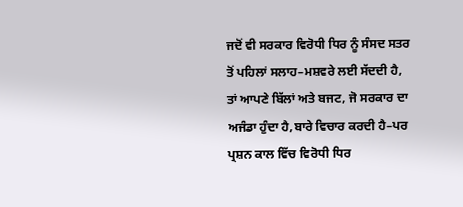ਜਦੋਂ ਵੀ ਸਰਕਾਰ ਵਿਰੋਧੀ ਧਿਰ ਨੂੰ ਸੰਸਦ ਸਤਰ ਤੋਂ ਪਹਿਲਾਂ ਸਲਾਹ–ਮਸ਼ਵਰੇ ਲਈ ਸੱਦਦੀ ਹੈ, ਤਾਂ ਆਪਣੇ ਬਿੱਲਾਂ ਅਤੇ ਬਜਟ, ਜੋ ਸਰਕਾਰ ਦਾ ਅਜੰਡਾ ਹੁੰਦਾ ਹੈ,ਬਾਰੇ ਵਿਚਾਰ ਕਰਦੀ ਹੈ–ਪਰ ਪ੍ਰਸ਼ਨ ਕਾਲ ਵਿੱਚ ਵਿਰੋਧੀ ਧਿਰ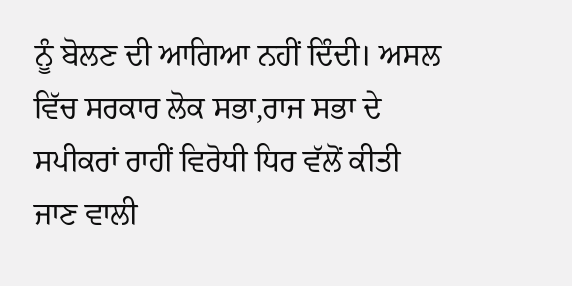ਨੂੰ ਬੋਲਣ ਦੀ ਆਗਿਆ ਨਹੀਂ ਦਿੰਦੀ। ਅਸਲ ਵਿੱਚ ਸਰਕਾਰ ਲੋਕ ਸਭਾ,ਰਾਜ ਸਭਾ ਦੇ ਸਪੀਕਰਾਂ ਰਾਹੀਂ ਵਿਰੋਧੀ ਧਿਰ ਵੱਲੋਂ ਕੀਤੀ ਜਾਣ ਵਾਲੀ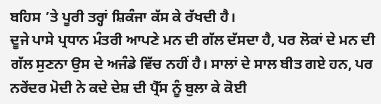ਬਹਿਸ ’ਤੇ ਪੂਰੀ ਤਰ੍ਹਾਂ ਸ਼ਿਕੰਜਾ ਕੱਸ ਕੇ ਰੱਖਦੀ ਹੈ।
ਦੂਜੇ ਪਾਸੇ ਪ੍ਰਧਾਨ ਮੰਤਰੀ ਆਪਣੇ ਮਨ ਦੀ ਗੱਲ ਦੱਸਦਾ ਹੈ, ਪਰ ਲੋਕਾਂ ਦੇ ਮਨ ਦੀ ਗੱਲ ਸੁਣਨਾ ਉਸ ਦੇ ਅਜੰਡੇ ਵਿੱਚ ਨਹੀਂ ਹੈ। ਸਾਲਾਂ ਦੇ ਸਾਲ ਬੀਤ ਗਏ ਹਨ, ਪਰ ਨਰੇਂਦਰ ਮੋਦੀ ਨੇ ਕਦੇ ਦੇਸ਼ ਦੀ ਪ੍ਰੈੱਸ ਨੂੰ ਬੁਲਾ ਕੇ ਕੋਈ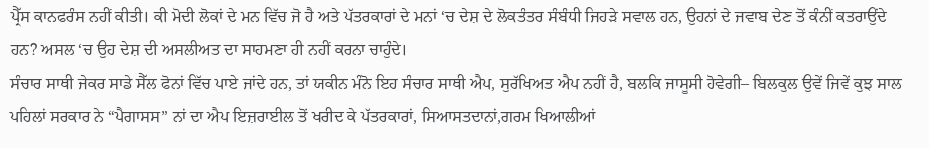ਪ੍ਰੈੱਸ ਕਾਨਫਰੰਸ ਨਹੀਂ ਕੀਤੀ। ਕੀ ਮੋਦੀ ਲੋਕਾਂ ਦੇ ਮਨ ਵਿੱਚ ਜੋ ਹੈ ਅਤੇ ਪੱਤਰਕਾਰਾਂ ਦੇ ਮਨਾਂ ‘ਚ ਦੇਸ਼ ਦੇ ਲੋਕਤੰਤਰ ਸੰਬੰਧੀ ਜਿਹੜੇ ਸਵਾਲ ਹਨ, ਉਹਨਾਂ ਦੇ ਜਵਾਬ ਦੇਣ ਤੋਂ ਕੰਨੀਂ ਕਤਰਾਉਂਦੇ ਹਨ? ਅਸਲ ‘ਚ ਉਹ ਦੇਸ਼ ਦੀ ਅਸਲੀਅਤ ਦਾ ਸਾਹਮਣਾ ਹੀ ਨਹੀਂ ਕਰਨਾ ਚਾਹੁੰਦੇ।
ਸੰਚਾਰ ਸਾਥੀ ਜੇਕਰ ਸਾਡੇ ਸੈੱਲ ਫੋਨਾਂ ਵਿੱਚ ਪਾਏ ਜਾਂਦੇ ਹਨ, ਤਾਂ ਯਕੀਨ ਮੰਨੋ ਇਹ ਸੰਚਾਰ ਸਾਥੀ ਐਪ, ਸੁਰੱਖਿਅਤ ਐਪ ਨਹੀਂ ਹੈ, ਬਲਕਿ ਜਾਸੂਸੀ ਹੋਵੇਗੀ– ਬਿਲਕੁਲ ਉਵੇਂ ਜਿਵੇਂ ਕੁਝ ਸਾਲ ਪਹਿਲਾਂ ਸਰਕਾਰ ਨੇ “ਪੈਗਾਸਸ” ਨਾਂ ਦਾ ਐਪ ਇਜ਼ਰਾਈਲ ਤੋਂ ਖਰੀਦ ਕੇ ਪੱਤਰਕਾਰਾਂ, ਸਿਆਸਤਦਾਨਾਂ,ਗਰਮ ਖਿਆਲੀਆਂ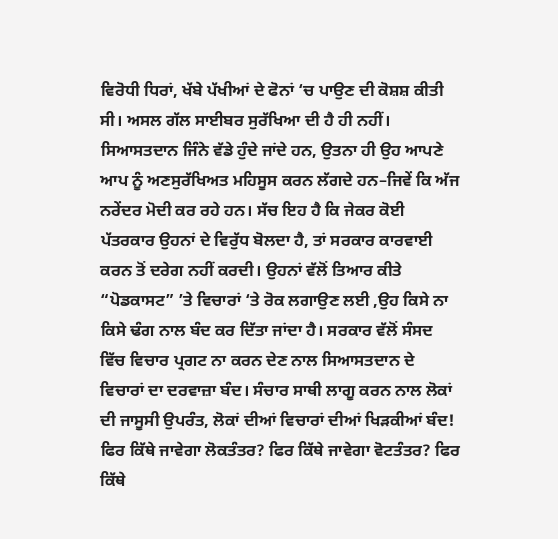ਵਿਰੋਧੀ ਧਿਰਾਂ, ਖੱਬੇ ਪੱਖੀਆਂ ਦੇ ਫੋਨਾਂ ‘ਚ ਪਾਉਣ ਦੀ ਕੋਸ਼ਸ਼ ਕੀਤੀ ਸੀ। ਅਸਲ ਗੱਲ ਸਾਈਬਰ ਸੁਰੱਖਿਆ ਦੀ ਹੈ ਹੀ ਨਹੀਂ। ਸਿਆਸਤਦਾਨ ਜਿੰਨੇ ਵੱਡੇ ਹੁੰਦੇ ਜਾਂਦੇ ਹਨ, ਉਤਨਾ ਹੀ ਉਹ ਆਪਣੇ ਆਪ ਨੂੰ ਅਣਸੁਰੱਖਿਅਤ ਮਹਿਸੂਸ ਕਰਨ ਲੱਗਦੇ ਹਨ–ਜਿਵੇਂ ਕਿ ਅੱਜ ਨਰੇਂਦਰ ਮੋਦੀ ਕਰ ਰਹੇ ਹਨ। ਸੱਚ ਇਹ ਹੈ ਕਿ ਜੇਕਰ ਕੋਈ ਪੱਤਰਕਾਰ ਉਹਨਾਂ ਦੇ ਵਿਰੁੱਧ ਬੋਲਦਾ ਹੈ, ਤਾਂ ਸਰਕਾਰ ਕਾਰਵਾਈ ਕਰਨ ਤੋਂ ਦਰੇਗ ਨਹੀਂ ਕਰਦੀ। ਉਹਨਾਂ ਵੱਲੋਂ ਤਿਆਰ ਕੀਤੇ “ਪੋਡਕਾਸਟ” ’ਤੇ ਵਿਚਾਰਾਂ ‘ਤੇ ਰੋਕ ਲਗਾਉਣ ਲਈ ,ਉਹ ਕਿਸੇ ਨਾ ਕਿਸੇ ਢੰਗ ਨਾਲ ਬੰਦ ਕਰ ਦਿੱਤਾ ਜਾਂਦਾ ਹੈ। ਸਰਕਾਰ ਵੱਲੋਂ ਸੰਸਦ ਵਿੱਚ ਵਿਚਾਰ ਪ੍ਰਗਟ ਨਾ ਕਰਨ ਦੇਣ ਨਾਲ ਸਿਆਸਤਦਾਨ ਦੇ ਵਿਚਾਰਾਂ ਦਾ ਦਰਵਾਜ਼ਾ ਬੰਦ। ਸੰਚਾਰ ਸਾਥੀ ਲਾਗੂ ਕਰਨ ਨਾਲ ਲੋਕਾਂ ਦੀ ਜਾਸੂਸੀ ਉਪਰੰਤ, ਲੋਕਾਂ ਦੀਆਂ ਵਿਚਾਰਾਂ ਦੀਆਂ ਖਿੜਕੀਆਂ ਬੰਦ! ਫਿਰ ਕਿੱਥੇ ਜਾਵੇਗਾ ਲੋਕਤੰਤਰ? ਫਿਰ ਕਿੱਥੇ ਜਾਵੇਗਾ ਵੋਟਤੰਤਰ? ਫਿਰ ਕਿੱਥੇ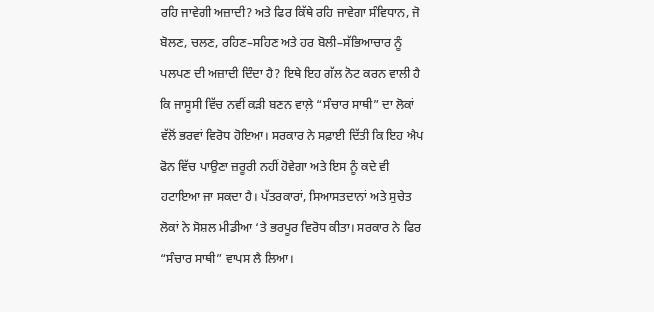ਰਹਿ ਜਾਵੇਗੀ ਅਜ਼ਾਦੀ? ਅਤੇ ਫਿਰ ਕਿੱਥੇ ਰਹਿ ਜਾਵੇਗਾ ਸੰਵਿਧਾਨ, ਜੋ ਬੋਲਣ, ਚਲਣ, ਰਹਿਣ–ਸਹਿਣ ਅਤੇ ਹਰ ਬੋਲੀ–ਸੱਭਿਆਚਾਰ ਨੂੰ ਪਲਪਣ ਦੀ ਅਜ਼ਾਦੀ ਦਿੰਦਾ ਹੈ? ਇਥੇ ਇਹ ਗੱਲ ਨੋਟ ਕਰਨ ਵਾਲੀ ਹੈ ਕਿ ਜਾਸੂਸੀ ਵਿੱਚ ਨਵੀਂ ਕੜੀ ਬਣਨ ਵਾਲ਼ੇ “ਸੰਚਾਰ ਸਾਥੀ” ਦਾ ਲੋਕਾਂ ਵੱਲੋਂ ਭਰਵਾਂ ਵਿਰੋਧ ਹੋਇਆ। ਸਰਕਾਰ ਨੇ ਸਫ਼ਾਈ ਦਿੱਤੀ ਕਿ ਇਹ ਐਪ ਫੋਨ ਵਿੱਚ ਪਾਉਣਾ ਜ਼ਰੂਰੀ ਨਹੀਂ ਹੋਵੇਗਾ ਅਤੇ ਇਸ ਨੂੰ ਕਦੇ ਵੀ ਹਟਾਇਆ ਜਾ ਸਕਦਾ ਹੈ। ਪੱਤਰਕਾਰਾਂ, ਸਿਆਸਤਦਾਨਾਂ ਅਤੇ ਸੁਚੇਤ ਲੋਕਾਂ ਨੇ ਸੋਸ਼ਲ ਮੀਡੀਆ ‘ਤੇ ਭਰਪੂਰ ਵਿਰੋਧ ਕੀਤਾ। ਸਰਕਾਰ ਨੇ ਫਿਰ “ਸੰਚਾਰ ਸਾਥੀ” ਵਾਪਸ ਲੈ ਲਿਆ।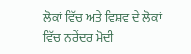ਲੋਕਾਂ ਵਿੱਚ ਅਤੇ ਵਿਸ਼ਵ ਦੇ ਲੋਕਾਂ ਵਿੱਚ ਨਰੇਂਦਰ ਮੋਦੀ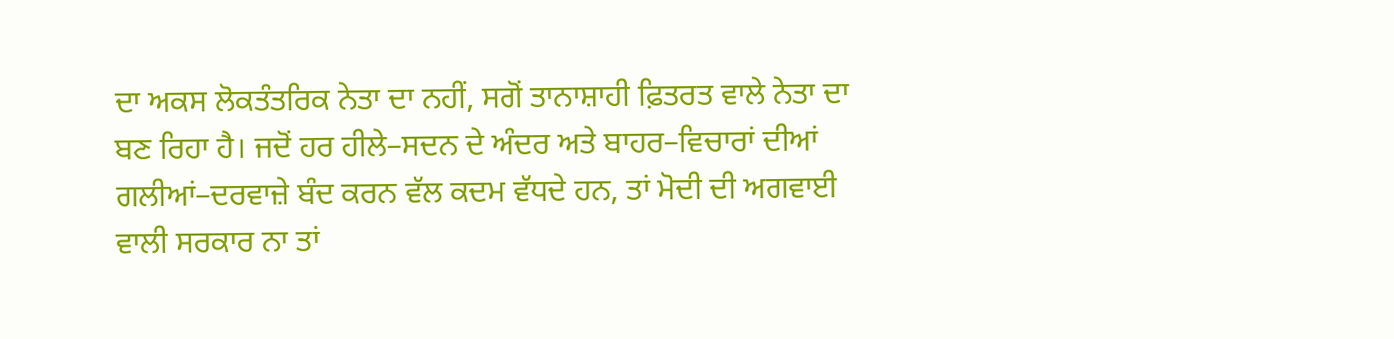ਦਾ ਅਕਸ ਲੋਕਤੰਤਰਿਕ ਨੇਤਾ ਦਾ ਨਹੀਂ, ਸਗੋਂ ਤਾਨਾਸ਼ਾਹੀ ਫ਼ਿਤਰਤ ਵਾਲੇ ਨੇਤਾ ਦਾ ਬਣ ਰਿਹਾ ਹੈ। ਜਦੋਂ ਹਰ ਹੀਲੇ–ਸਦਨ ਦੇ ਅੰਦਰ ਅਤੇ ਬਾਹਰ–ਵਿਚਾਰਾਂ ਦੀਆਂ ਗਲੀਆਂ–ਦਰਵਾਜ਼ੇ ਬੰਦ ਕਰਨ ਵੱਲ ਕਦਮ ਵੱਧਦੇ ਹਨ, ਤਾਂ ਮੋਦੀ ਦੀ ਅਗਵਾਈ ਵਾਲੀ ਸਰਕਾਰ ਨਾ ਤਾਂ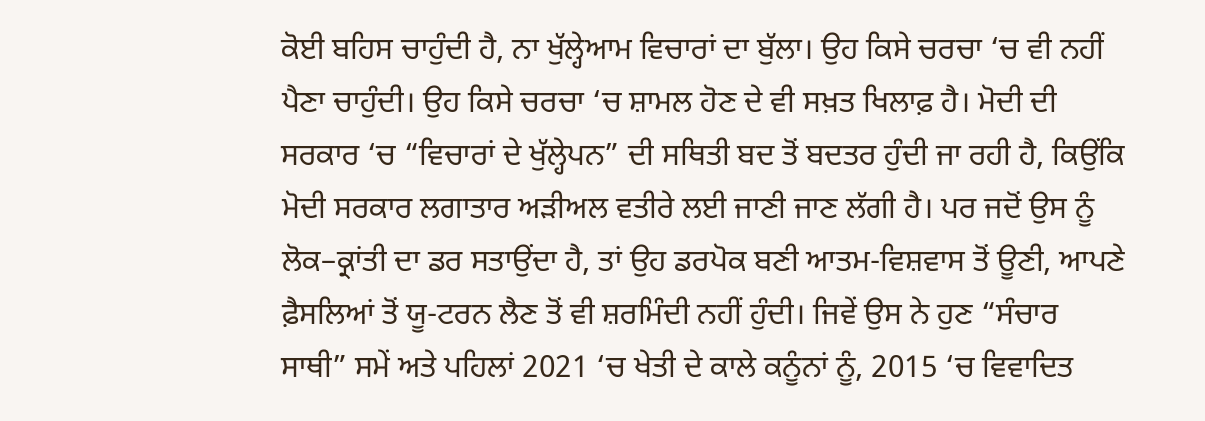ਕੋਈ ਬਹਿਸ ਚਾਹੁੰਦੀ ਹੈ, ਨਾ ਖੁੱਲ੍ਹੇਆਮ ਵਿਚਾਰਾਂ ਦਾ ਬੁੱਲਾ। ਉਹ ਕਿਸੇ ਚਰਚਾ ‘ਚ ਵੀ ਨਹੀਂ ਪੈਣਾ ਚਾਹੁੰਦੀ। ਉਹ ਕਿਸੇ ਚਰਚਾ ‘ਚ ਸ਼ਾਮਲ ਹੋਣ ਦੇ ਵੀ ਸਖ਼ਤ ਖਿਲਾਫ਼ ਹੈ। ਮੋਦੀ ਦੀ ਸਰਕਾਰ ‘ਚ “ਵਿਚਾਰਾਂ ਦੇ ਖੁੱਲ੍ਹੇਪਨ” ਦੀ ਸਥਿਤੀ ਬਦ ਤੋਂ ਬਦਤਰ ਹੁੰਦੀ ਜਾ ਰਹੀ ਹੈ, ਕਿਉਂਕਿ ਮੋਦੀ ਸਰਕਾਰ ਲਗਾਤਾਰ ਅੜੀਅਲ ਵਤੀਰੇ ਲਈ ਜਾਣੀ ਜਾਣ ਲੱਗੀ ਹੈ। ਪਰ ਜਦੋਂ ਉਸ ਨੂੰ ਲੋਕ–ਕ੍ਰਾਂਤੀ ਦਾ ਡਰ ਸਤਾਉਂਦਾ ਹੈ, ਤਾਂ ਉਹ ਡਰਪੋਕ ਬਣੀ ਆਤਮ-ਵਿਸ਼ਵਾਸ ਤੋਂ ਊਣੀ, ਆਪਣੇ ਫ਼ੈਸਲਿਆਂ ਤੋਂ ਯੂ-ਟਰਨ ਲੈਣ ਤੋਂ ਵੀ ਸ਼ਰਮਿੰਦੀ ਨਹੀਂ ਹੁੰਦੀ। ਜਿਵੇਂ ਉਸ ਨੇ ਹੁਣ “ਸੰਚਾਰ ਸਾਥੀ” ਸਮੇਂ ਅਤੇ ਪਹਿਲਾਂ 2021 ‘ਚ ਖੇਤੀ ਦੇ ਕਾਲੇ ਕਨੂੰਨਾਂ ਨੂੰ, 2015 ‘ਚ ਵਿਵਾਦਿਤ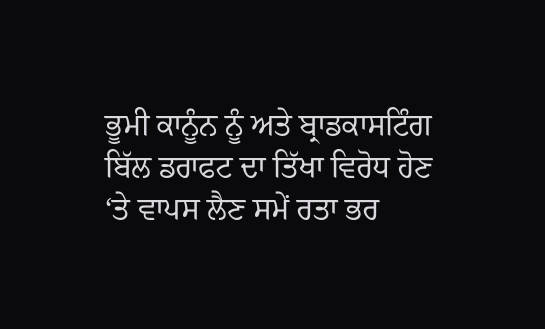ਭੂਮੀ ਕਾਨੂੰਨ ਨੂੰ ਅਤੇ ਬ੍ਰਾਡਕਾਸਟਿੰਗ ਬਿੱਲ ਡਰਾਫਟ ਦਾ ਤਿੱਖਾ ਵਿਰੋਧ ਹੋਣ ‘ਤੇ ਵਾਪਸ ਲੈਣ ਸਮੇਂ ਰਤਾ ਭਰ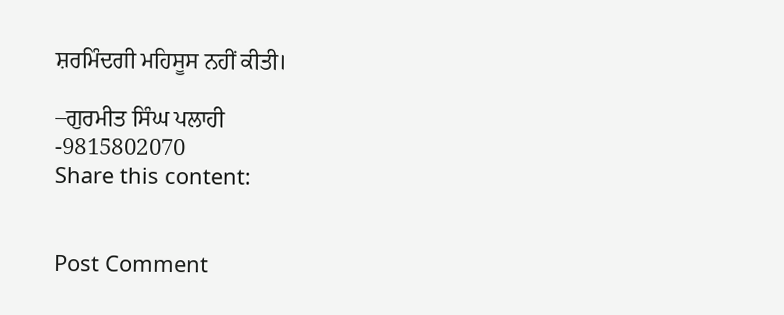ਸ਼ਰਮਿੰਦਗੀ ਮਹਿਸੂਸ ਨਹੀਂ ਕੀਤੀ।

–ਗੁਰਮੀਤ ਸਿੰਘ ਪਲਾਹੀ
-9815802070
Share this content:


Post Comment